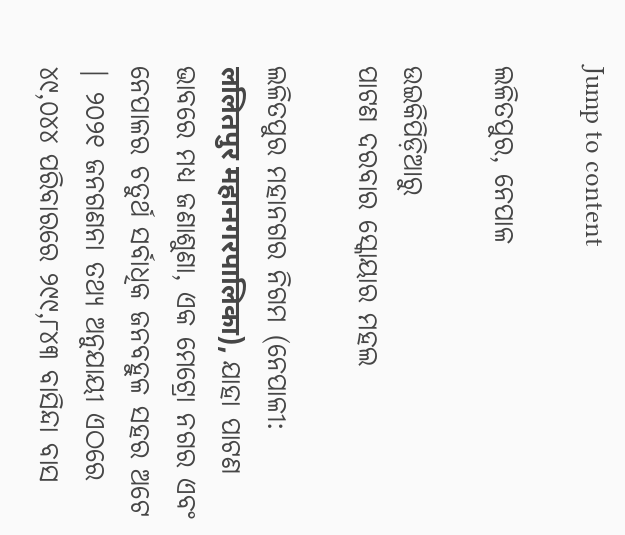Jump to content

ଲଳିତପୁର, ନେପାଳ

ଉଇକିପିଡ଼ିଆ‌ରୁ
ପାଟଣ ଦରବାର ସ୍କୋୟାର ମହଲ

ଲଳିତପୁର ମହାନଗର ନିଗମ (ନେପାଳୀ: ललितपुर महानगरपालिका), ଯାହା ପାଟଣ ଭାବରେ ମଧ୍ୟ ଜଣାଶୁଣା, ଏକ ମେଟ୍ରୋ ନଗର ଏବଂ ନେପାଳର ଚତୁର୍ଥ ସର୍ବାଧିକ ଜନବହୁଳ ସହର ଅଟେ | ୨୦୨୧ ଜନଗଣନା ତଥ୍ୟ ଅନୁଯାୟୀ ଏଠରେ ୪୯,୦୪୪ ପରିବାରରେ ୨୯୯,୮୪୩ ବାସିନ୍ଦା ବାସ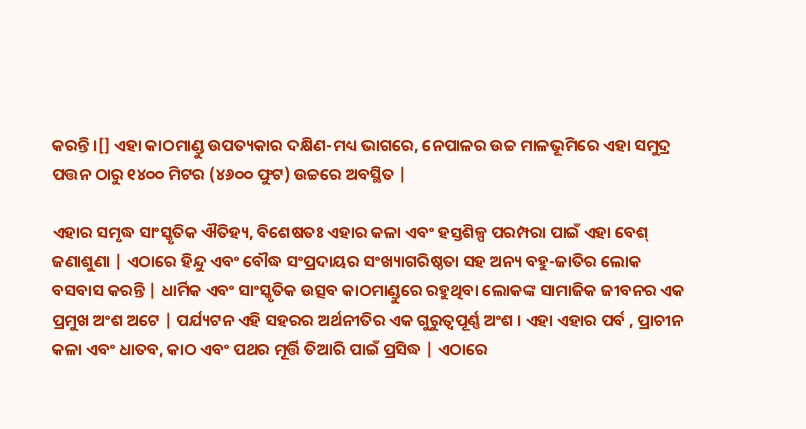କରନ୍ତି ।[] ଏହା କାଠମାଣ୍ଡୁ ଉପତ୍ୟକାର ଦକ୍ଷିଣ-ମଧ୍ୟ ଭାଗରେ, ନେପାଳର ଉଚ୍ଚ ମାଳଭୂମିରେ ଏହା ସମୁଦ୍ର ପତ୍ତନ ଠାରୁ ୧୪୦୦ ମିଟର (୪୬୦୦ ଫୁଟ) ଉଚ୍ଚରେ ଅବସ୍ଥିତ |

ଏହାର ସମୃଦ୍ଧ ସାଂସ୍କୃତିକ ଐତିହ୍ୟ, ବିଶେଷତଃ ଏହାର କଳା ଏବଂ ହସ୍ତଶିଳ୍ପ ପରମ୍ପରା ପାଇଁ ଏହା ବେଶ୍ ଜଣାଶୁଣା | ଏଠାରେ ହିନ୍ଦୁ ଏବଂ ବୌଦ୍ଧ ସଂପ୍ରଦାୟର ସଂଖ୍ୟାଗରିଷ୍ଠତା ସହ ଅନ୍ୟ ବହୁ-ଜାତିର ଲୋକ ବସବାସ କରନ୍ତି | ଧାର୍ମିକ ଏବଂ ସାଂସ୍କୃତିକ ଉତ୍ସବ କାଠମାଣ୍ଡୁରେ ରହୁଥିବା ଲୋକଙ୍କ ସାମାଜିକ ଜୀବନର ଏକ ପ୍ରମୁଖ ଅଂଶ ଅଟେ | ପର୍ଯ୍ୟଟନ ଏହି ସହରର ଅର୍ଥନୀତିର ଏକ ଗୁରୁତ୍ୱପୂର୍ଣ୍ଣ ଅଂଶ । ଏହା ଏହାର ପର୍ବ , ପ୍ରାଚୀନ କଳା ଏବଂ ଧାତବ, କାଠ ଏବଂ ପଥର ମୂର୍ତ୍ତି ତିଆରି ପାଇଁ ପ୍ରସିଦ୍ଧ | ଏଠାରେ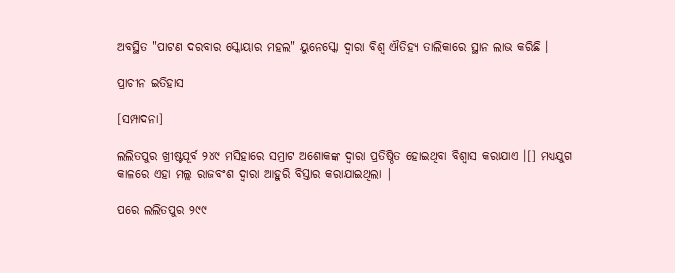ଅବସ୍ଥିତ "ପାଟଣ ଦରବାର ସ୍କୋୟାର ମହଲ" ୟୁନେସ୍କୋ ଦ୍ୱାରା ବିଶ୍ୱ ଐତିହ୍ୟ ତାଲିକାରେ ସ୍ଥାନ ଲାଭ କରିଛି ।

ପ୍ରାଚୀନ ଇତିହାସ

[ସମ୍ପାଦନା]

ଲଲିତପୁର ଖ୍ରୀଷ୍ଟପୂର୍ବ ୨୪୯ ମସିହାରେ ସମ୍ରାଟ ଅଶୋକଙ୍କ ଦ୍ୱାରା ପ୍ରତିଷ୍ଠିତ ହୋଇଥିବା ବିଶ୍ୱାସ କରାଯାଏ ।[] ମଧ୍ୟଯୁଗ କାଳରେ ଏହା ମଲ୍ଲ ରାଜବଂଶ ଦ୍ଵାରା ଆହୁରି ବିସ୍ତାର କରାଯାଇଥିଲା |

ପରେ ଲଲିତପୁର ୨୯୯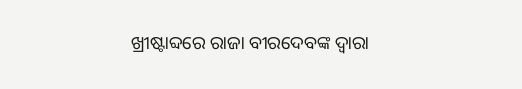ଖ୍ରୀଷ୍ଟାବ୍ଦରେ ରାଜା ବୀରଦେବଙ୍କ ଦ୍ଵାରା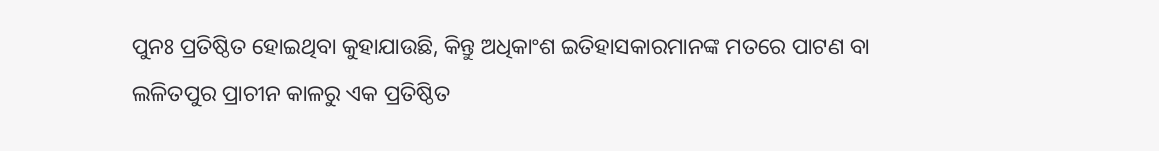ପୁନଃ ପ୍ରତିଷ୍ଠିତ ହୋଇଥିବା କୁହାଯାଉଛି, କିନ୍ତୁ ଅଧିକାଂଶ ଇତିହାସକାରମାନଙ୍କ ମତରେ ପାଟଣ ବା ଲଳିତପୁର ପ୍ରାଚୀନ କାଳରୁ ଏକ ପ୍ରତିଷ୍ଠିତ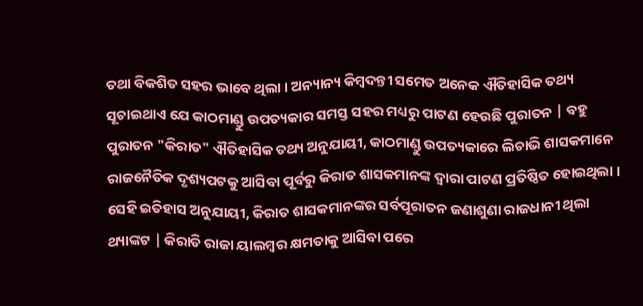ତଥା ବିକଶିତ ସହର ଭାବେ ଥିଲା । ଅନ୍ୟାନ୍ୟ କିମ୍ବଦନ୍ତୀ ସମେତ ଅନେକ ଐତିହାସିକ ତଥ୍ୟ ସୂଚାଇଥାଏ ଯେ କାଠମାଣ୍ଡୁ ଉପତ୍ୟକାର ସମସ୍ତ ସହର ମଧ୍ୟରୁ ପାଟଣ ହେଉଛି ପୁରାତନ | ବହୁ ପୁରାତନ "କିରାତ" ଐତିହାସିକ ତଥ୍ୟ ଅନୁଯାୟୀ, କାଠମାଣ୍ଡୁ ଉପତ୍ୟକାରେ ଲିଚାଭି ଶାସକମାନେ ରାଜନୈତିକ ଦୃଶ୍ୟପଟକୁ ଆସିବା ପୂର୍ବରୁ କିରାତ ଶାସକମାନଙ୍କ ଦ୍ଵାରା ପାଟଣ ପ୍ରତିଷ୍ଠିତ ହୋଇଥିଲା । ସେହି ଇତିହାସ ଅନୁଯାୟୀ, କିରାତ ଶାସକମାନଙ୍କର ସର୍ବପୂରାତନ ଜଣାଶୁଣା ରାଜଧାନୀ ଥିଲା ଥ୍ୟାଙ୍କଟ | କିରାତି ରାଜା ୟାଲମ୍ବର କ୍ଷମତାକୁ ଆସିବା ପରେ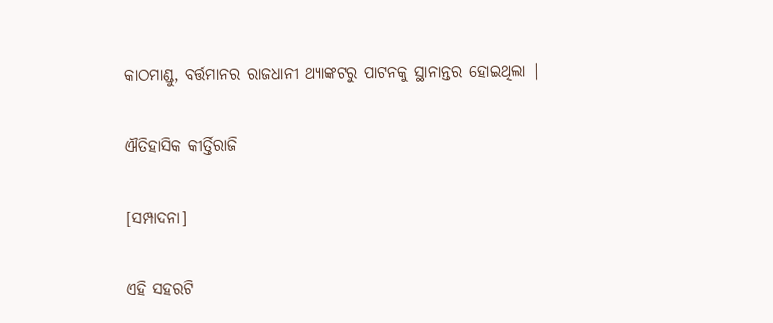କାଠମାଣ୍ଡୁ, ବର୍ତ୍ତମାନର ରାଜଧାନୀ ଥ୍ୟାଙ୍କଟରୁ ପାଟନକୁ ସ୍ଥାନାନ୍ତର ହୋଇଥିଲା |

ଐତିହାସିକ କୀର୍ତ୍ତିରାଜି

[ସମ୍ପାଦନା]

ଏହି ସହରଟି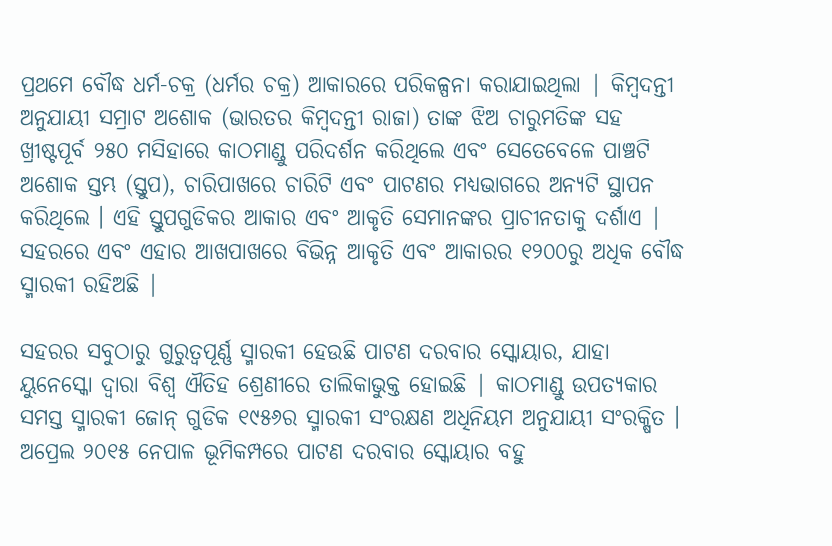ପ୍ରଥମେ ବୌଦ୍ଧ ଧର୍ମ-ଚକ୍ର (ଧର୍ମର ଚକ୍ର) ଆକାରରେ ପରିକଳ୍ପନା କରାଯାଇଥିଲା | କିମ୍ବଦନ୍ତୀ ଅନୁଯାୟୀ ସମ୍ରାଟ ଅଶୋକ (ଭାରତର କିମ୍ବଦନ୍ତୀ ରାଜା) ତାଙ୍କ ଝିଅ ଚାରୁମତିଙ୍କ ସହ ଖ୍ରୀଷ୍ଟପୂର୍ବ ୨୫୦ ମସିହାରେ କାଠମାଣ୍ଡୁ ପରିଦର୍ଶନ କରିଥିଲେ ଏବଂ ସେତେବେଳେ ପାଞ୍ଚଟି ଅଶୋକ ସ୍ତମ୍ଭ (ସ୍ତୁପ), ଚାରିପାଖରେ ଚାରିଟି ଏବଂ ପାଟଣର ମଧ୍ୟଭାଗରେ ଅନ୍ୟଟି ସ୍ଥାପନ କରିଥିଲେ । ଏହି ସ୍ତୁପଗୁଡିକର ଆକାର ଏବଂ ଆକୃତି ସେମାନଙ୍କର ପ୍ରାଚୀନତାକୁ ଦର୍ଶାଏ | ସହରରେ ଏବଂ ଏହାର ଆଖପାଖରେ ବିଭିନ୍ନ ଆକୃତି ଏବଂ ଆକାରର ୧୨୦୦ରୁ ଅଧିକ ବୌଦ୍ଧ ସ୍ମାରକୀ ରହିଅଛି |

ସହରର ସବୁଠାରୁ ଗୁରୁତ୍ୱପୂର୍ଣ୍ଣ ସ୍ମାରକୀ ହେଉଛି ପାଟଣ ଦରବାର ସ୍କୋୟାର, ଯାହା ୟୁନେସ୍କୋ ଦ୍ୱାରା ବିଶ୍ଵ ଐତିହ ଶ୍ରେଣୀରେ ତାଲିକାଭୁକ୍ତ ହୋଇଛି | କାଠମାଣ୍ଡୁ ଉପତ୍ୟକାର ସମସ୍ତ ସ୍ମାରକୀ ଜୋନ୍ ଗୁଡିକ ୧୯୫୬ର ସ୍ମାରକୀ ସଂରକ୍ଷଣ ଅଧିନିୟମ ଅନୁଯାୟୀ ସଂରକ୍ଷିତ । ଅପ୍ରେଲ ୨୦୧୫ ନେପାଳ ଭୂମିକମ୍ପରେ ପାଟଣ ଦରବାର ସ୍କୋୟାର ବହୁ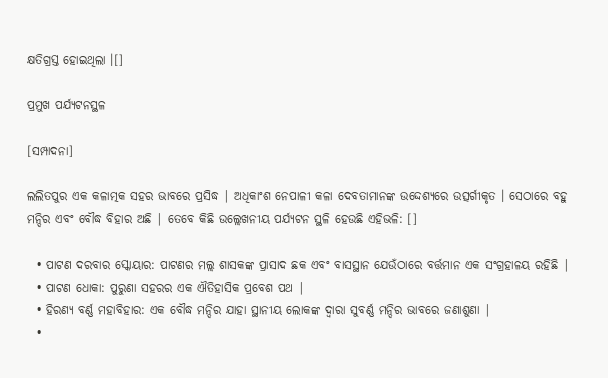କ୍ଷତିଗ୍ରସ୍ତ ହୋଇଥିଲା ।[]

ପ୍ରମୁଖ ପର୍ଯ୍ୟଟନସ୍ଥଳ

[ସମ୍ପାଦନା]

ଲଲିତପୁର ଏକ କଳାତ୍ମକ ସହର ଭାବରେ ପ୍ରସିଦ୍ଧ | ଅଧିକାଂଶ ନେପାଳୀ କଳା ଦେବତାମାନଙ୍କ ଉଦ୍ଦେଶ୍ୟରେ ଉତ୍ସର୍ଗୀକୃତ । ସେଠାରେ ବହୁ ମନ୍ଦିର ଏବଂ ବୌଦ୍ଧ ବିହାର ଅଛି | ତେବେ କିଛି ଉଲ୍ଲେଖନୀୟ ପର୍ଯ୍ୟଟନ ସ୍ଥଳି ହେଉଛି ଏହିଭଳି: []

  • ପାଟଣ ଦରବାର ସ୍କୋୟାର: ପାଟଣର ମଲ୍ଲ ଶାସକଙ୍କ ପ୍ରାସାଦ ଛକ ଏବଂ ବାସସ୍ଥାନ ଯେଉଁଠାରେ ବର୍ତ୍ତମାନ ଏକ ସଂଗ୍ରହାଳୟ ରହିଛି |
  • ପାଟଣ ଧୋକା: ପୁରୁଣା ସହରର ଏକ ଐତିହାସିକ ପ୍ରବେଶ ପଥ |
  • ହିରଣ୍ୟ ବର୍ଣ୍ଣ ମହାବିହାର: ଏକ ବୌଦ୍ଧ ମନ୍ଦିର ଯାହା ସ୍ଥାନୀୟ ଲୋକଙ୍କ ଦ୍ଵାରା ସୁବର୍ଣ୍ଣ ମନ୍ଦିର ଭାବରେ ଜଣାଶୁଣା |
  •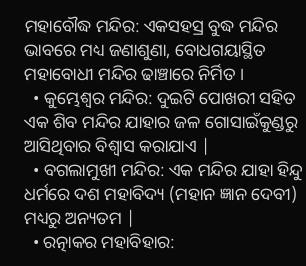ମହାବୌଦ୍ଧ ମନ୍ଦିର: ଏକସହସ୍ର ବୁଦ୍ଧ ମନ୍ଦିର ଭାବରେ ମଧ୍ୟ ଜଣାଶୁଣା, ବୋଧଗୟାସ୍ଥିତ ମହାବୋଧୀ ମନ୍ଦିର ଢାଞ୍ଚାରେ ନିର୍ମିତ ।
  • କୁମ୍ଭେଶ୍ୱର ମନ୍ଦିର: ଦୁଇଟି ପୋଖରୀ ସହିତ ଏକ ଶିବ ମନ୍ଦିର ଯାହାର ଜଳ ଗୋସାଇଁକୁଣ୍ଡରୁ ଆସିଥିବାର ବିଶ୍ୱାସ କରାଯାଏ |
  • ବଗଲାମୁଖୀ ମନ୍ଦିର: ଏକ ମନ୍ଦିର ଯାହା ହିନ୍ଦୁ ଧର୍ମରେ ଦଶ ମହାବିଦ୍ୟ (ମହାନ ଜ୍ଞାନ ଦେବୀ) ମଧ୍ୟରୁ ଅନ୍ୟତମ |
  • ରତ୍ନାକର ମହାବିହାର: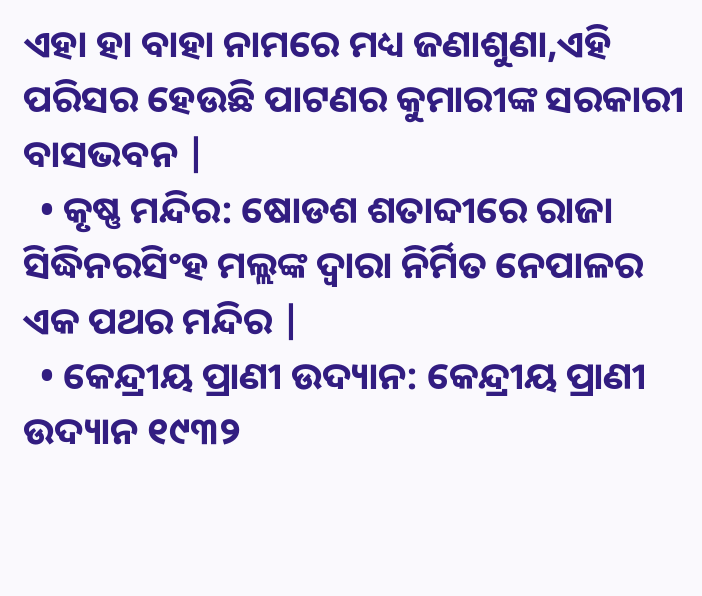ଏହା ହା ବାହା ନାମରେ ମଧ୍ୟ ଜଣାଶୁଣା,ଏହି ପରିସର ହେଉଛି ପାଟଣର କୁମାରୀଙ୍କ ସରକାରୀ ବାସଭବନ |
  • କୃଷ୍ଣ ମନ୍ଦିର: ଷୋଡଶ ଶତାବ୍ଦୀରେ ରାଜା ସିଦ୍ଧିନରସିଂହ ମଲ୍ଲଙ୍କ ଦ୍ୱାରା ନିର୍ମିତ ନେପାଳର ଏକ ପଥର ମନ୍ଦିର |
  • କେନ୍ଦ୍ରୀୟ ପ୍ରାଣୀ ଉଦ୍ୟାନ: କେନ୍ଦ୍ରୀୟ ପ୍ରାଣୀ ଉଦ୍ୟାନ ୧୯୩୨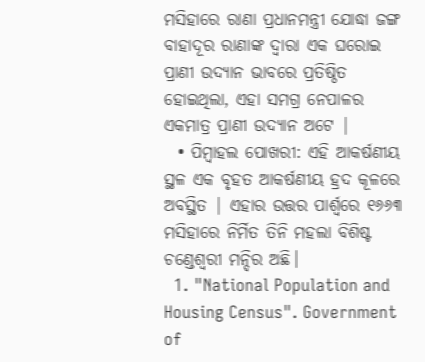ମସିହାରେ ରାଣା ପ୍ରଧାନମନ୍ତ୍ରୀ ଯୋଦ୍ଧା ଜଙ୍ଗ ବାହାଦୂର ରାଣାଙ୍କ ଦ୍ୱାରା ଏକ ଘରୋଇ ପ୍ରାଣୀ ଉଦ୍ୟାନ ଭାବରେ ପ୍ରତିଷ୍ଠିତ ହୋଇଥିଲା, ଏହା ସମଗ୍ର ନେପାଳର ଏକମାତ୍ର ପ୍ରାଣୀ ଉଦ୍ୟାନ ଅଟେ |
  • ପିମ୍ବାହଲ ପୋଖରୀ: ଏହି ଆକର୍ଷଣୀୟ ସ୍ଥଳ ଏକ ବୃହତ ଆକର୍ଷଣୀୟ ହ୍ରଦ କୂଳରେ ଅବସ୍ଥିତ | ଏହାର ଉତ୍ତର ପାର୍ଶ୍ୱରେ ୧୬୬୩ ମସିହାରେ ନିର୍ମିତ ତିନି ମହଲା ବିଶିଷ୍ଟ ଚଣ୍ଡେଶ୍ଵରୀ ମନ୍ଦିର ଅଛି।
  1. "National Population and Housing Census". Government of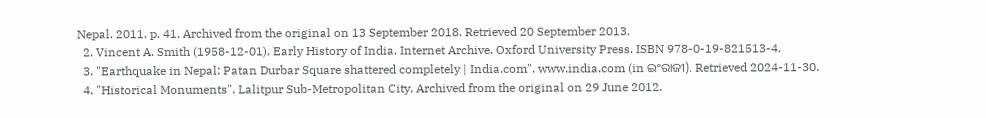Nepal. 2011. p. 41. Archived from the original on 13 September 2018. Retrieved 20 September 2013.
  2. Vincent A. Smith (1958-12-01). Early History of India. Internet Archive. Oxford University Press. ISBN 978-0-19-821513-4.
  3. "Earthquake in Nepal: Patan Durbar Square shattered completely | India.com". www.india.com (in ଇଂରାଜୀ). Retrieved 2024-11-30.
  4. "Historical Monuments". Lalitpur Sub-Metropolitan City. Archived from the original on 29 June 2012.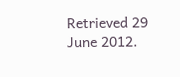Retrieved 29 June 2012.